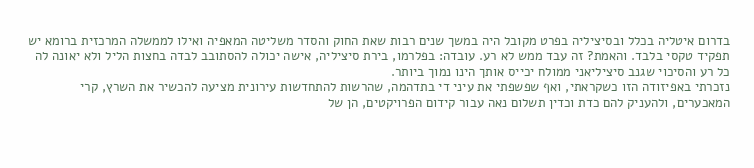בדרום איטליה בכלל ובסיציליה בפרט מקובל היה במשך שנים רבות שאת החוק והסדר משליטה המאפיה ואילו לממשלה המרכזית ברומא יש תפקיד טקסי בלבד. והאמת? זה עבד ממש לא רע. עובדה: בפלרמו, בירת סיציליה, אישה יכולה להסתובב לבדה בחצות הליל ולא יאונה לה כל רע והסיכוי שגנב סיציליאני ממולח יכייס אותך הינו נמוך ביותר.
נזכרתי באפיזודה הזו כשקראתי, ואף שפשפתי את עיני די בתדהמה, שהרשות להתחדשות עירונית מציעה להכשיר את השרץ, קרי המאכערים, ולהעניק להם כדת וכדין תשלום נאה עבור קידום הפרויקטים, הן של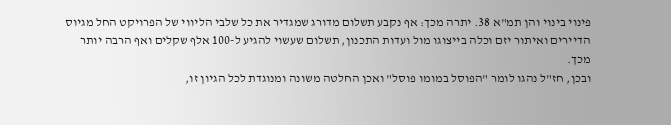פינוי בינוי והן תמ"א 38. יתרה מכך: אף נקבע תשלום מדורג שמגדיר את כל שלבי הליווי של הפרויקט החל מגיוס הדיירים ואיתור יזם וכלה בייצוגו מול ועדות התכנון, תשלום שעשוי להגיע ל-100 אלף שקלים ואף הרבה יותר מכך.
ובכן, חז"ל נהגו לומר "הפוסל במומו פוסל" ואכן החלטה משונה ומנוגדת לכל הגיון זו,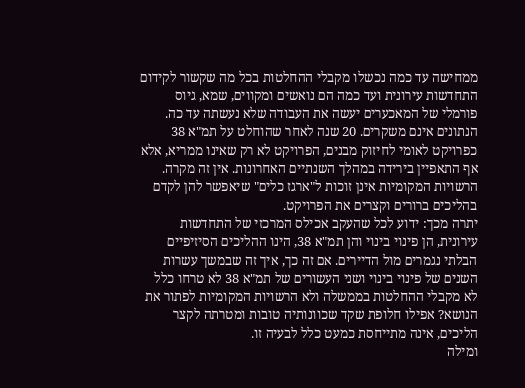ממחישה עד כמה נכשלו מקבלי ההחלטות בכל מה שקשור לקידום התחדשות עירונית ועד כמה הם נואשים ומקווים, שמא, גיוס פורמלי של המאכערים יעשה את העבודה שלא נעשתה עד כה.
הנתונים אינם משקרים. 20 שנה לאחר שהוחלט על תמ"א 38 כפרויקט לאומי לחיזוק מבנים, הפרויקט לא רק שאינו ממריא, אלא אף התאפיין בירידה במהלך השנתיים האחרונות. אין זה מקרה. הרשויות המקומיות אינן זוכות ל"ארגז כלים" שיאפשר להן לקדם בהליכים ברורים וקצרים את הפרויקט.
יתרה מכך: ידוע לכל שהעקב אכילס המרכזי של התחדשות עירונית, הן פינוי בינוי והן תמ"א 38, הינו ההליכים הסיזיפיים הבלתי נגמרים מול הדיירים. אם זה כך, איך זה שבמשך עשרות השנים של פינוי בינוי ושני העשורים של תמ"א 38 לא טרחו כלל לא מקבלי ההחלטות בממשלה ולא הרשויות המקומיות לפתור את הנושא? אפילו חלופת שקד שכוונותיה טובות ומטרתה לקצר הליכים, אינה מתייחסת כמעט כלל לבעיה זו.
ומילה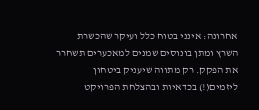אחרונה: אינני בטוח כלל ועיקר שהכשרת השרץ ומתן בונוסים שמנים למאכערים תשחרר את הפקק. רק מתווה שיעניק ביטחון ליזמים(!) בכדאיות ובהצלחת הפרויקט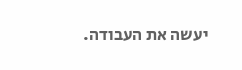יעשה את העבודה.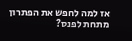אז למה לחפש את הפתרון מתחת לפנס?